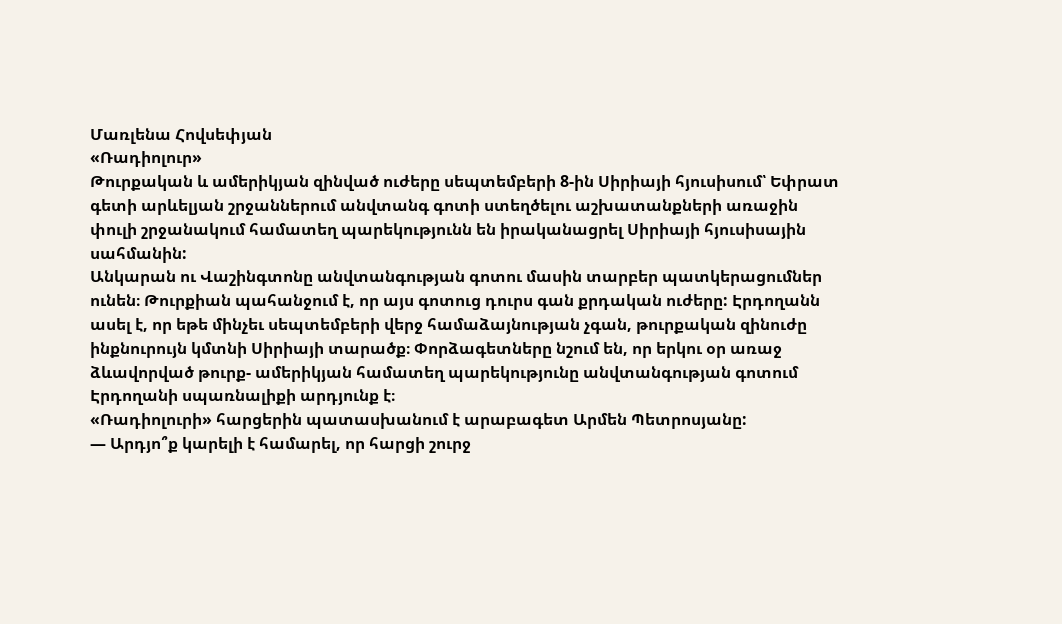Մառլենա Հովսեփյան
«Ռադիոլուր»
Թուրքական և ամերիկյան զինված ուժերը սեպտեմբերի 8-ին Սիրիայի հյուսիսում՝ Եփրատ գետի արևելյան շրջաններում անվտանգ գոտի ստեղծելու աշխատանքների առաջին փուլի շրջանակում համատեղ պարեկությունն են իրականացրել Սիրիայի հյուսիսային սահմանին:
Անկարան ու Վաշինգտոնը անվտանգության գոտու մասին տարբեր պատկերացումներ ունեն։ Թուրքիան պահանջում է, որ այս գոտուց դուրս գան քրդական ուժերը: Էրդողանն ասել է, որ եթե մինչեւ սեպտեմբերի վերջ համաձայնության չգան, թուրքական զինուժը ինքնուրույն կմտնի Սիրիայի տարածք։ Փորձագետները նշում են, որ երկու օր առաջ ձևավորված թուրք- ամերիկյան համատեղ պարեկությունը անվտանգության գոտում Էրդողանի սպառնալիքի արդյունք է։
«Ռադիոլուրի» հարցերին պատասխանում է արաբագետ Արմեն Պետրոսյանը:
— Արդյո՞ք կարելի է համարել, որ հարցի շուրջ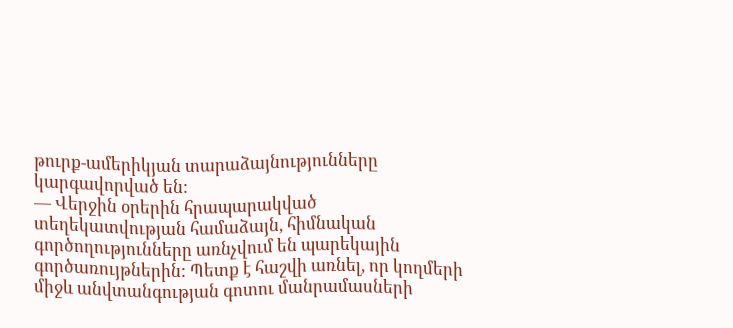թուրք-ամերիկյան տարաձայնությունները կարգավորված են:
— Վերջին օրերին հրապարակված տեղեկատվության համաձայն, հիմնական գործողությունները առնչվում են պարեկային գործառույթներին: Պետք է հաշվի առնել, որ կողմերի միջև անվտանգության գոտու մանրամասների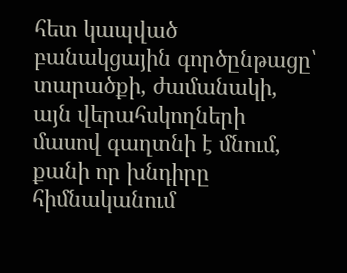հետ կապված բանակցային գործընթացը՝ տարածքի, ժամանակի, այն վերահսկողների մասով գաղտնի է մնում, քանի որ խնդիրը հիմնականում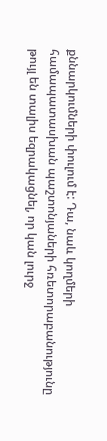քննարկումների փուլում է: Դա, նաև կողմերի համապատասխան պաշտոնյաների հռետորաբանությունը թույլ են տալիս եզրակացնել, որ կան լուրջ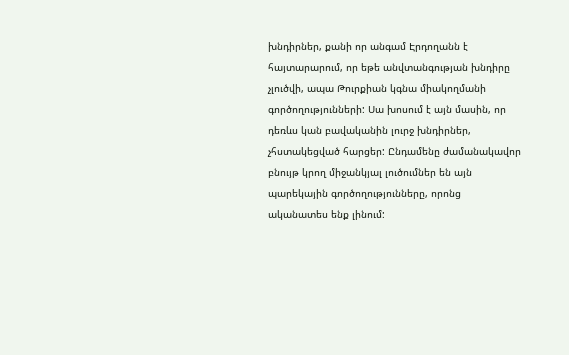խնդիրներ, քանի որ անգամ Էրդողանն է հայտարարում, որ եթե անվտանգության խնդիրը չլուծվի, ապա Թուրքիան կգնա միակողմանի գործողությունների: Սա խոսում է այն մասին, որ դեռևս կան բավականին լուրջ խնդիրներ, չհստակեցված հարցեր: Ընդամենը ժամանակավոր բնույթ կրող միջանկյալ լուծումներ են այն պարեկային գործողությունները, որոնց ականատես ենք լինում: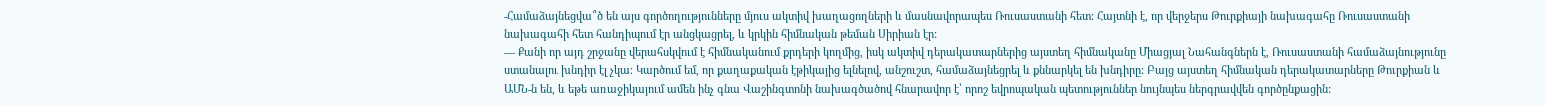-Համաձայնեցվա՞ծ են այս գործողությունները մյուս ակտիվ խաղացողների և մասնավորապես Ռուսաստանի հետ: Հայտնի է, որ վերջերս Թուրքիայի նախագահը Ռուսաստանի նախագահի հետ հանդիպում էր անցկացրել, և կրկին հիմնական թեման Սիրիան էր:
— Քանի որ այդ շրջանը վերահսկվում է հիմնականում քրդերի կողմից, իսկ ակտիվ դերակատարներից այստեղ հիմնականը Միացյալ Նահանգներն է, Ռուսաստանի համաձայնությունը ստանալու խնդիր էլ չկա։ Կարծում եմ, որ քաղաքական էթիկայից ելնելով, անշուշտ, համաձայնեցրել և քննարկել են խնդիրը: Բայց այստեղ հիմնական դերակատարները Թուրքիան և ԱՄՆ-ն են, և եթե առաջիկայում ամեն ինչ գնա Վաշինգտոնի նախագծածով հնարավոր է՝ որոշ եվրոպական պետություններ նույնպես ներգրավվեն գործընքացին: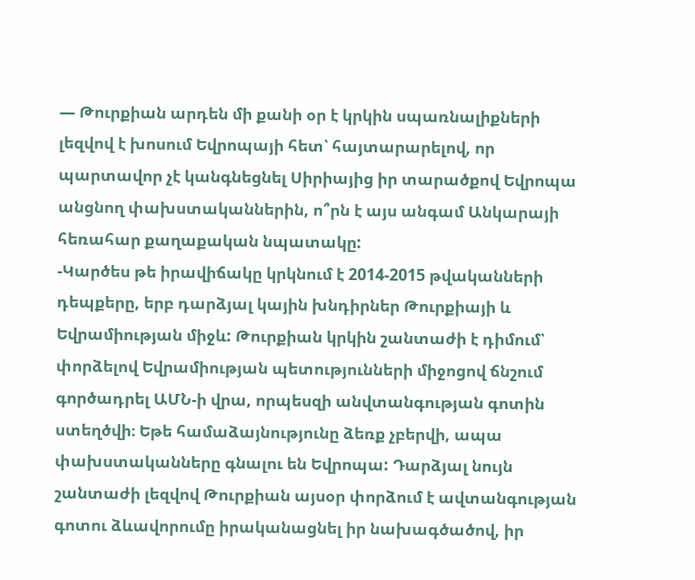— Թուրքիան արդեն մի քանի օր է կրկին սպառնալիքների լեզվով է խոսում Եվրոպայի հետ՝ հայտարարելով, որ պարտավոր չէ կանգնեցնել Սիրիայից իր տարածքով Եվրոպա անցնող փախստականներին, ո՞րն է այս անգամ Անկարայի հեռահար քաղաքական նպատակը:
-Կարծես թե իրավիճակը կրկնում է 2014-2015 թվականների դեպքերը, երբ դարձյալ կային խնդիրներ Թուրքիայի և Եվրամիության միջև: Թուրքիան կրկին շանտաժի է դիմում՝ փորձելով Եվրամիության պետությունների միջոցով ճնշում գործադրել ԱՄՆ-ի վրա, որպեսզի անվտանգության գոտին ստեղծվի։ Եթե համաձայնությունը ձեռք չբերվի, ապա փախստականները գնալու են Եվրոպա: Դարձյալ նույն շանտաժի լեզվով Թուրքիան այսօր փորձում է ավտանգության գոտու ձևավորումը իրականացնել իր նախագծածով, իր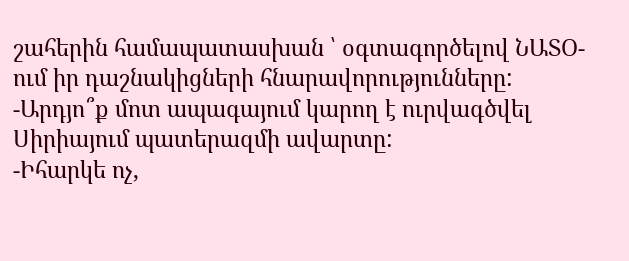շահերին համապատասխան ՝ օգտագործելով ՆԱՏՕ-ում իր դաշնակիցների հնարավորությունները:
-Արդյո՞ք մոտ ապագայում կարող է ուրվագծվել Սիրիայում պատերազմի ավարտը:
-Իհարկե ոչ,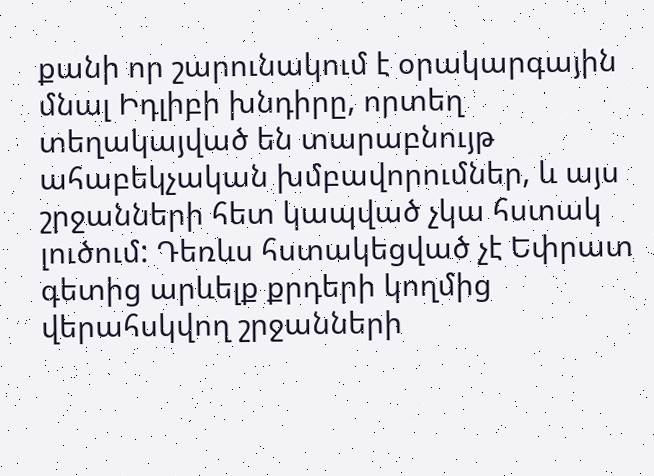քանի որ շարունակում է օրակարգային մնալ Իդլիբի խնդիրը, որտեղ տեղակայված են տարաբնույթ ահաբեկչական խմբավորումներ, և այս շրջանների հետ կապված չկա հստակ լուծում: Դեռևս հստակեցված չէ Եփրատ գետից արևելք քրդերի կողմից վերահսկվող շրջանների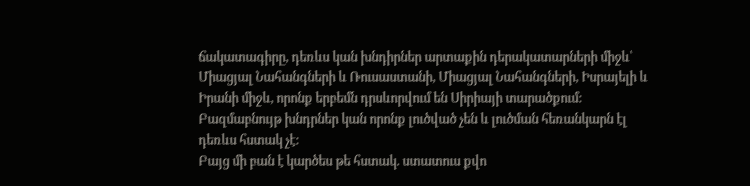ճակատագիրը, դեռևս կան խնդիրներ արտաքին դերակատարների միջև՝ Միացյալ Նահանգների և Ռուսաստանի, Միացյալ Նահանգների, Իսրայելի և Իրանի միջև, որոնք երբեմն դրսևորվում են Սիրիայի տարածքում: Բազմաբնույթ խնդրներ կան որոնք լուծված չեն և լուծման հեռանկարն էլ դեռևս հստակ չէ:
Բայց մի բան է կարծես թե հստակ. ստատուս քվո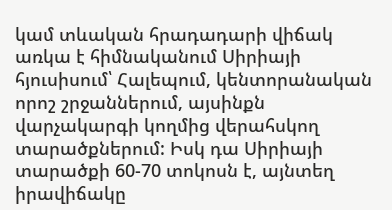կամ տևական հրադադարի վիճակ առկա է հիմնականում Սիրիայի հյուսիսում՝ Հալեպում, կենտորանական որոշ շրջաններում, այսինքն վարչակարգի կողմից վերահսկող տարածքներում: Իսկ դա Սիրիայի տարածքի 60-70 տոկոսն է, այնտեղ իրավիճակը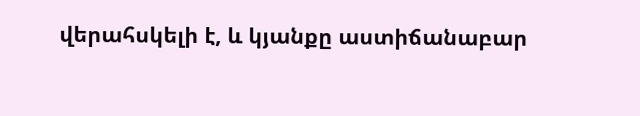վերահսկելի է, և կյանքը աստիճանաբար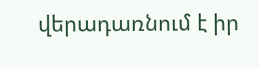վերադառնում է իր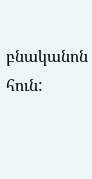բնականոն հուն: